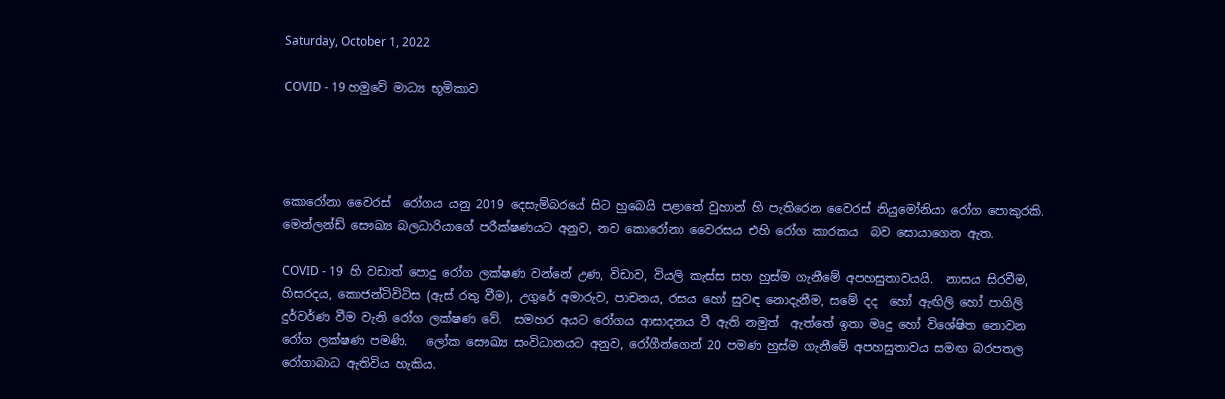Saturday, October 1, 2022

COVID - 19 හමුවේ මාධ්‍ය භූමිකාව




කොරෝනා වෛරස්  රෝගය යනු 2019 දෙසැම්බරයේ සිට හුබෙයි පළාතේ වුහාන් හි පැතිරෙන වෛරස් නියුමෝනියා රෝග පොකුරකි.  මෙන්ලන්ඩ් සෞඛ්‍ය බලධාරියාගේ පරීක්ෂණයට අනුව, නව කොරෝනා වෛරසය එහි රෝග කාරකය  බව සොයාගෙන ඇත.

COVID - 19  හි වඩාත් පොදු රෝග ලක්ෂණ වන්නේ උණ, විඩාව, වියලි කැස්ස සහ හුස්ම ගැනීමේ අපහසුතාවයයි.  නාසය සිරවීම, හිසරදය, කොජන්ටිවිටිස (ඇස් රතු වීම), උගුරේ අමාරුව, පාචනය, රසය හෝ සුවඳ නොදැනීම, සමේ දද  හෝ ඇඟිලි හෝ පාගිලි දුර්වර්ණ වීම වැනි රෝග ලක්ෂණ වේ.  සමහර අයට රෝගය ආසාදනය වී ඇති නමුත්  ඇත්තේ ඉතා මෘදු හෝ විශේෂිත නොවන රෝග ලක්ෂණ පමණි.   ලෝක සෞඛ්‍ය සංවිධානයට අනුව, රෝගීන්ගෙන් 20 පමණ හුස්ම ගැනීමේ අපහසුතාවය සමඟ බරපතල රෝගාබාධ ඇතිවිය හැකිය.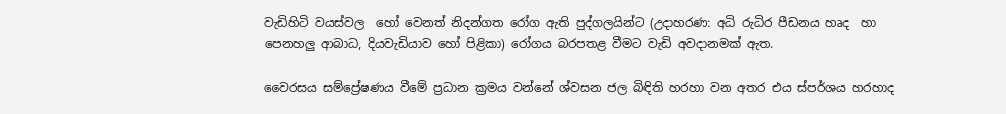වැඩිහිටි වයස්වල  හෝ වෙනත් නිදන්ගත රෝග ඇති පුද්ගලයින්ට (උදාහරණ: අධි රුධිර පීඩනය හෘද  හා පෙනහලු ආබාධ, දියවැඩියාව හෝ පිළිකා) රෝගය බරපතළ වීමට වැඩි අවදානමක් ඇත.

වෛරසය සම්ප්‍රේෂණය වීමේ ප්‍රධාන ක්‍රමය වන්නේ ශ්වසන ජල බිඳිති හරහා වන අතර එය ස්පර්ශය හරහාද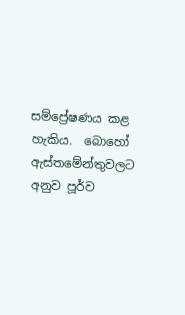සම්ප්‍රේෂණය කළ හැකිය.  බොහෝ ඇස්තමේන්තුවලට අනුව පූර්ව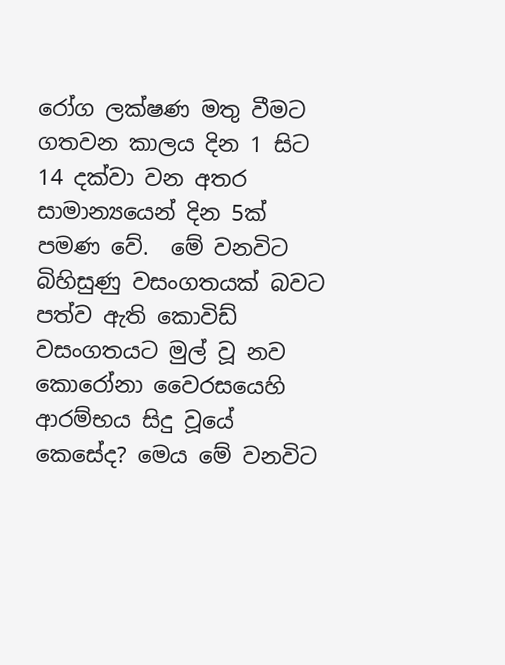රෝග ලක්ෂණ මතු වීමට ගතවන කාලය දින 1 සිට 14 දක්වා වන අතර සාමාන්‍යයෙන් දින 5ක්  පමණ වේ.  මේ වනවිට බිහිසුණු වසංගතයක් බවට පත්ව ඇති කොවිඩ් වසංගතයට මුල් වූ නව කොරෝනා වෛරසයෙහි ආරම්භය සිදු වූයේ කෙසේද? මෙය මේ වනවිට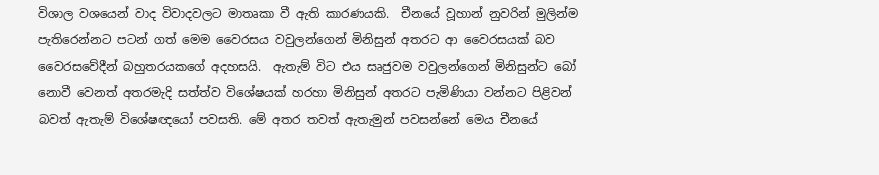විශාල වශයෙන් වාද විවාදවලට මාතෘකා වී ඇති කාරණයකි.  චීනයේ වූහාන් නුවරින් මුලින්ම පැතිරෙන්නට පටන් ගත් මෙම වෛරසය වවුලන්ගෙන් මිනිසුන් අතරට ආ වෛරසයක් බව වෛරසවේදීන් බහුතරයකගේ අදහසයි.  ඇතැම් විට එය සෘජුවම වවුලන්ගෙන් මිනිසුන්ට බෝ නොවී වෙනත් අතරමැදි සත්ත්ව විශේෂයක් හරහා මිනිසුන් අතරට පැමිණියා වන්නට පිළිවන් බවත් ඇතැම් විශේෂඥයෝ පවසති. මේ අතර තවත් ඇතැමුන් පවසන්නේ මෙය චීනයේ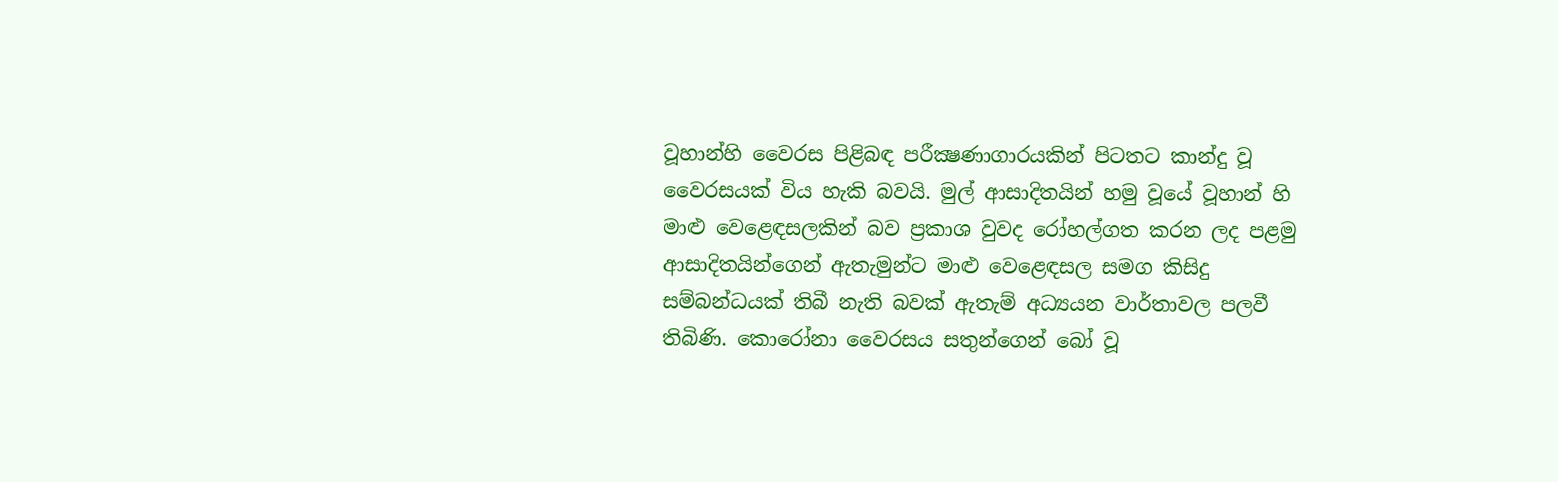වූහාන්හි වෛරස පිළිබඳ පරීක්‍ෂණාගාරයකින් පිටතට කාන්දු වූ වෛරසයක් විය හැකි බවයි. මුල් ආසාදිතයින් හමු වූයේ වූහාන් හි මාළු වෙළෙඳසලකින් බව ප්‍රකාශ වුවද රෝහල්ගත කරන ලද පළමු ආසාදිතයින්ගෙන් ඇතැමුන්ට මාළු වෙළෙඳසල සමග කිසිදු සම්බන්ධයක් තිබී නැති බවක් ඇතැම් අධ්‍යයන වාර්තාවල පලවී තිබිණි. කොරෝනා වෛරසය සතුන්ගෙන් බෝ වූ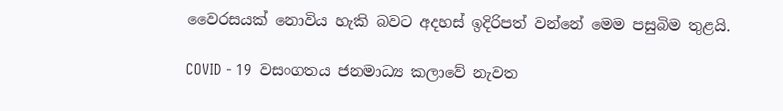වෛරසයක් නොවිය හැකි බවට අදහස් ඉදිරිපත් වන්නේ මෙම පසුබිම තුළයි.

COVID - 19  වසංගතය ජනමාධ්‍ය කලාවේ නැවත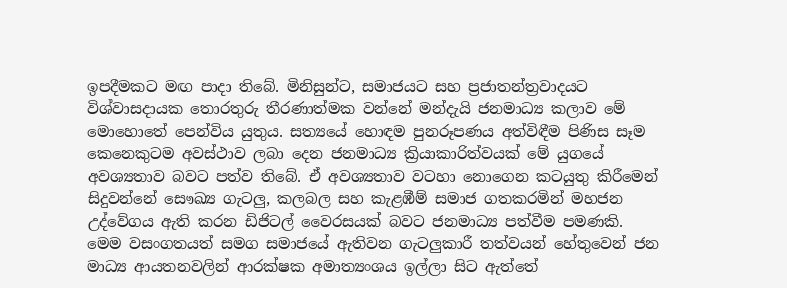ඉපදීමකට මඟ පාදා තිබේ. මිනිසුන්ට, සමාජයට සහ ප්‍රජාතන්ත්‍රවාදයට විශ්වාසදායක තොරතුරු තීරණාත්මක වන්නේ මන්දැයි ජනමාධ්‍ය කලාව මේ මොහොතේ පෙන්විය යුතුය. සත්‍යයේ හොඳම පුනරූපණය අත්විඳීම පිණිස සෑම කෙනෙකුටම අවස්ථාව ලබා දෙන ජනමාධ්‍ය ක්‍රියාකාරිත්වයක් මේ යුගයේ අවශ්‍යතාව බවට පත්ව තිබේ. ඒ අවශ්‍යතාව වටහා නොගෙන කටයුතු කිරීමෙන් සිදුවන්නේ සෞඛ්‍ය ගැටලු, කලබල සහ කැළඹීම් සමාජ ගතකරමින් මහජන උද්වේගය ඇති කරන ඩිජිටල් වෛරසයක් බවට ජනමාධ්‍ය පත්වීම පමණකි.  මෙම වසංගතයත් සමග සමාජයේ ඇතිවන ගැටලුකාරී තත්වයන් හේතුවෙන් ජන මාධ්‍ය ආයතනවලින් ආරක්ෂක අමාත්‍යංශය ඉල්ලා සිට ඇත්තේ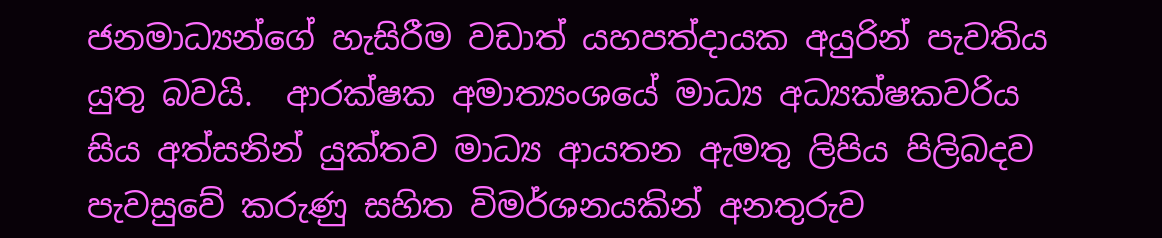ජනමාධ්‍යන්ගේ හැසිරීම වඩාත් යහපත්දායක අයුරින් පැවතිය යුතු බවයි.  ආරක්ෂක අමාත්‍යංශයේ මාධ්‍ය අධ්‍යක්ෂකවරිය සිය අත්සනින් යුක්තව මාධ්‍ය ආයතන ඇමතු ලිපිය පිලිබදව පැවසුවේ කරුණු සහිත විමර්ශනයකින් අනතුරුව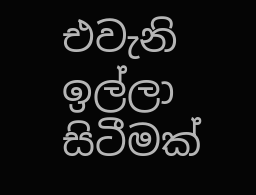එවැනි ඉල්ලා  සිටීමක්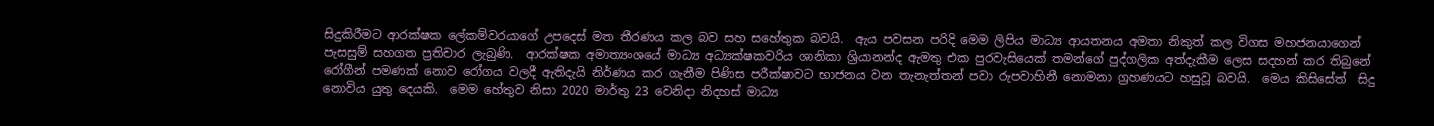සිදුකිරීමට ආරක්ෂක ලේකම්වරයාගේ උපදෙස් මත තීරණය කල බව සහ සහේතුක බවයි.  ඇය පවසන පරිදි මෙම ලිපිය මාධ්‍ය ආයතනය අමතා නිකුත් කල විගස මහජනයාගෙන් පැසසුම් සහගත ප්‍රතිචාර ලැබුණි.  ආරක්ෂක අමාත්‍යංශයේ මාධ්‍ය අධ්‍යක්ෂකවරිය ශානිකා ශ්‍රියානන්ද ඇමතු එක පුරවැසියෙක් තමන්ගේ පුද්ගලික අත්දැකීම ලෙස සදහන් කර තිබුනේ රෝගීන් පමණක් නොව රෝගය වලදී ඇතිදැයි නිර්ණය කර ගැනීම පිණිස පරීක්ෂාවට භාජනය වන තැනැත්තන් පවා රුපවාහිනී නොමනා ග්‍රහණයට හසුවූ බවයි.  මෙය කිසිසේත්  සිදු නොවිය යුතු දෙයකි.  මෙම හේතුව නිසා 2020 මාර්තු 23 වෙනිදා නිදහස් මාධ්‍ය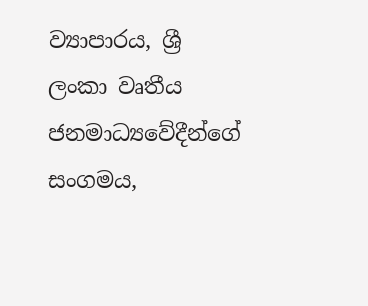ව්‍යාපාරය, ශ්‍රී ලංකා වෘතීය ජනමාධ්‍යවේදීන්ගේ සංගමය,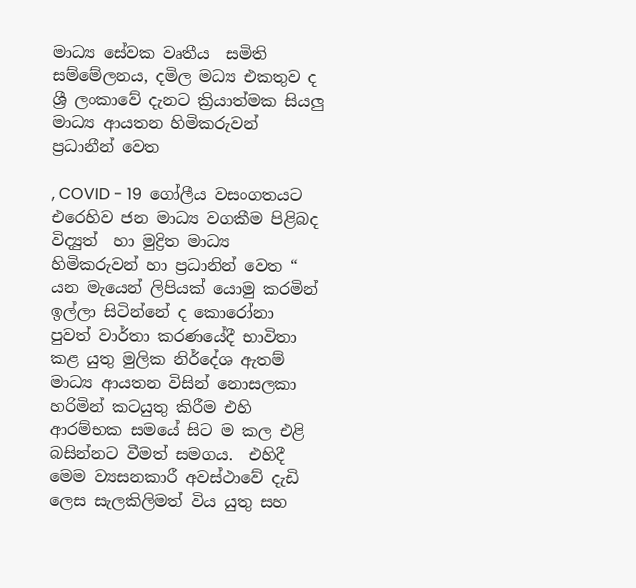මාධ්‍ය සේවක වෘතීය  සමිති සම්මේලනය, දමිල මධ්‍ය එකතුව ද ශ්‍රී ලංකාවේ දැනට ක්‍රියාත්මක සියලු මාධ්‍ය ආයතන හිමිකරුවන් ප්‍රධානීන් වෙත

, COVID - 19  ගෝලීය වසංගතයට  එරෙහිව ජන මාධ්‍ය වගකීම පිළිබද විද්‍යුත්  හා මුද්‍රිත මාධ්‍ය හිමිකරුවන් හා ප්‍රධානින් වෙත “ යන මැයෙන් ලිපියක් යොමු කරමින් ඉල්ලා සිටින්නේ ද කොරෝනා  පුවත් වාර්තා කරණයේදී භාවිතා කළ යුතු මුලික නිර්දේශ ඇතම් මාධ්‍ය ආයතන විසින් නොසලකා හරිමින් කටයුතු කිරීම එහි ආරම්භක සමයේ සිට ම කල එළි බසින්නට වීමත් සමගය.  එහිදී මෙම ව්‍යසනකාරී අවස්ථාවේ දැඩි ලෙස සැලකිලිමත් විය යුතු සහ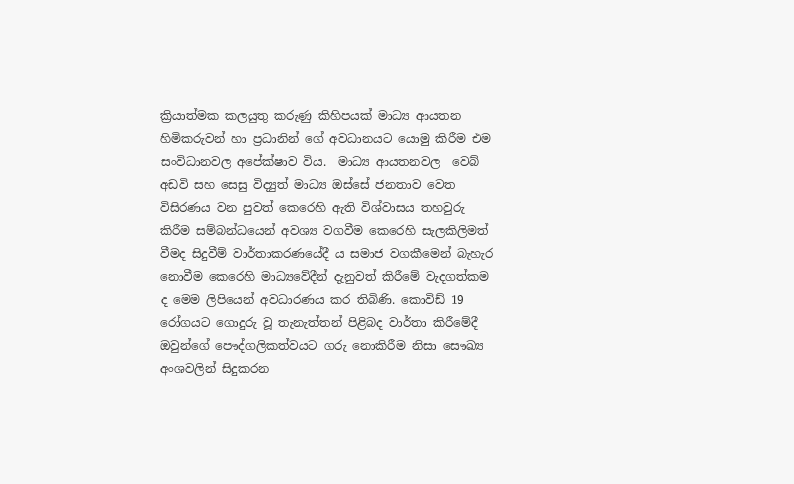ක්‍රියාත්මක කලයුතු කරුණු කිහිපයක් මාධ්‍ය ආයතන හිමිකරුවන් හා ප්‍රධානින් ගේ අවධානයට යොමු කිරීම එම සංවිධානවල අපේක්ෂාව විය.  මාධ්‍ය ආයතනවල  වෙබ් අඩවි සහ සෙසු විද්‍යුත් මාධ්‍ය ඔස්සේ ජනතාව වෙත විසිරණය වන පුවත් කෙරෙහි ඇති විශ්වාසය තහවුරු කිරීම සම්බන්ධයෙන් අවශ්‍ය වගවීම කෙරෙහි සැලකිලිමත් වීමද සිදුවීම් වාර්තාකරණයේදී ය සමාජ වගකීමෙන් බැහැර නොවීම කෙරෙහි මාධ්‍යවේදීන් දැනුවත් කිරීමේ වැදගත්කම ද මෙම ලිපියෙන් අවධාරණය කර තිබිණි. කොවිඩ් 19 රෝගයට ගොදුරු වූ තැනැත්තන් පිළිබද වාර්තා කිරීමේදී ඔවුන්ගේ පෞද්ගලිකත්වයට ගරු නොකිරීම නිසා සෞඛ්‍ය අංශවලින් සිදුකරන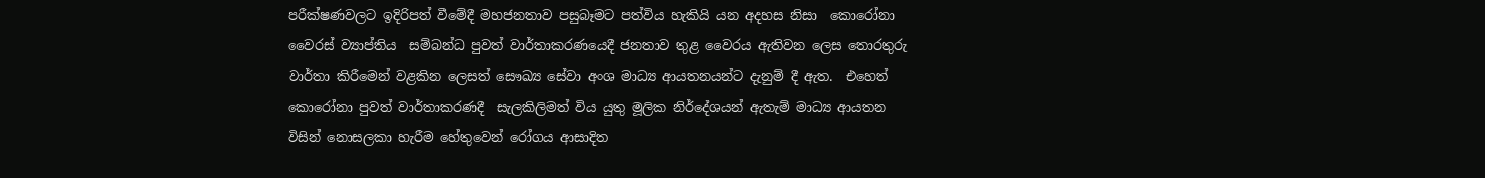පරීක්ෂණවලට ඉදිරිපත් වීමේදී මහජනතාව පසුබෑමට පත්විය හැකියි යන අදහස නිසා  කොරෝනා වෛරස් ව්‍යාප්තිය  සම්බන්ධ පුවත් වාර්තාකරණයෙදී ජනතාව තුළ වෛරය ඇතිවන ලෙස තොරතුරු වාර්තා කිරීමෙන් වළකින ලෙසත් සෞඛ්‍ය සේවා අංශ මාධ්‍ය ආයතනයන්ට දැනුම් දී ඇත.  එහෙත් කොරෝනා පුවත් වාර්තාකරණදී  සැලකිලිමත් විය යුතු මූලික නිර්දේශයන් ඇතැම් මාධ්‍ය ආයතන විසින් නොසලකා හැරීම හේතුවෙන් රෝගය ආසාදිත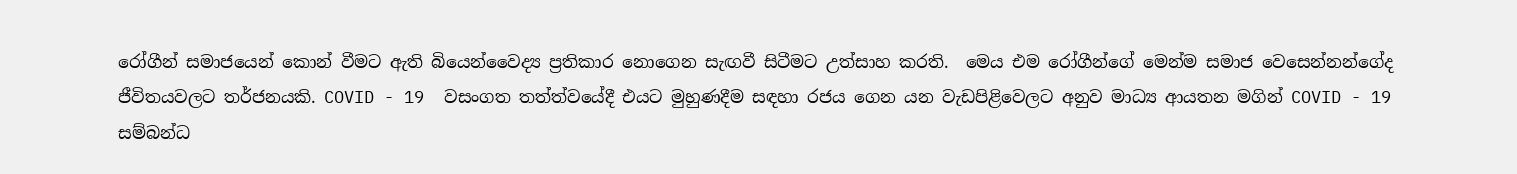රෝගීන් සමාජයෙන් කොන් වීමට ඇති බියෙන්වෛද්‍ය ප්‍රතිකාර නොගෙන සැඟවී සිටීමට උත්සාහ කරති.  මෙය එම රෝගීන්ගේ මෙන්ම සමාජ වෙසෙන්නන්ගේද ජීවිතයවලට තර්ජනයකි. COVID - 19  වසංගත තත්ත්වයේදී එයට මුහුණදීම සඳහා රජය ගෙන යන වැඩපිළිවෙලට අනුව මාධ්‍ය ආයතන මගින් COVID - 19  සම්බන්ධ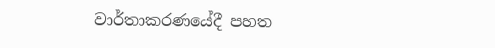වාර්තාකරණයේදී පහත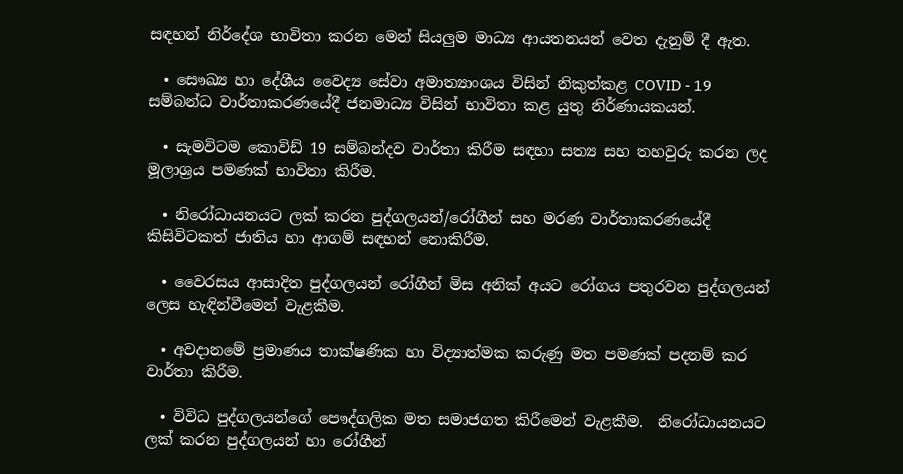සඳහන් නිර්දේශ භාවිතා කරන මෙන් සියලුම මාධ්‍ය ආයතනයන් වෙත දැනුම් දී ඇත.

  • සෞඛ්‍ය හා දේශීය වෛද්‍ය සේවා අමාත්‍යාංශය විසින් නිකුත්කළ COVID - 19  සම්බන්ධ වාර්තාකරණයේදී ජනමාධ්‍ය විසින් භාවිතා කළ යුතු නිර්ණායකයන්.

  • සැමවිටම කොවිඩ් 19 සම්බන්දව වාර්තා කිරීම සඳහා සත්‍ය සහ තහවුරු කරන ලද මූලාශ්‍රය පමණක් භාවිතා කිරීම.

  • නිරෝධායනයට ලක් කරන පුද්ගලයන්/රෝගීන් සහ මරණ වාර්තාකරණයේදී කිසිවිටකත් ජාතිය හා ආගම් සඳහන් නොකිරීම.

  • වෛරසය ආසාදිත පුද්ගලයන් රෝගීන් මිස අනික් අයට රෝගය පතුරවන පුද්ගලයන් ලෙස හැඳින්වීමෙන් වැළකීම.

  • අවදානමේ ප්‍රමාණය තාක්ෂණික හා විද්‍යාත්මක කරුණු මත පමණක් පදනම් කර වාර්තා කිරීම.

  • විවිධ පුද්ගලයන්ගේ පෞද්ගලික මත සමාජගත කිරීමෙන් වැළකීම.  නිරෝධායනයට ලක් කරන පුද්ගලයන් හා රෝගීන්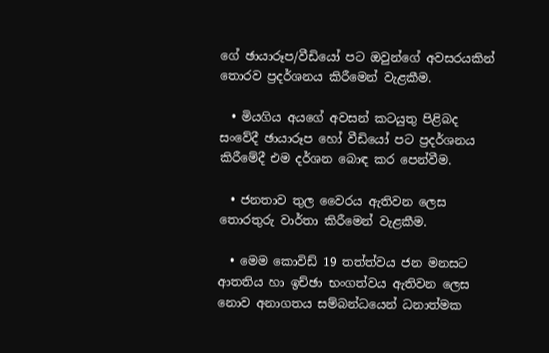ගේ ඡායාරූප/වීඩියෝ පට ඔවුන්ගේ අවසරයකින් තොරව ප්‍රදර්ශනය කිරීමෙන් වැළකීම.

  • මියගිය අයගේ අවසන් කටයුතු පිළිබද සංවේදී ඡායාරූප හෝ වීඩියෝ පට ප්‍රදර්ශනය කිරීමේදී එම දර්ශන බොඳ කර පෙන්වීම.

  • ජනතාව තුල වෛරය ඇතිවන ලෙස තොරතුරු වාර්තා කිරීමෙන් වැළකීම.

  • මෙම කොවිඩ් 19 තත්ත්වය ජන මනසට ආතතිය හා ඉච්ඡා භංගත්වය ඇතිවන ලෙස නොව අනාගතය සම්බන්ධයෙන් ධනාත්මක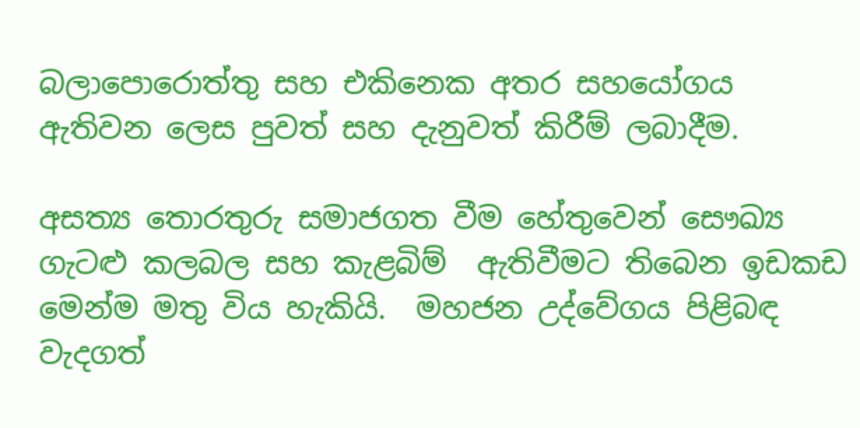බලාපොරොත්තු සහ එකිනෙක අතර සහයෝගය ඇතිවන ලෙස පුවත් සහ දැනුවත් කිරීම් ලබාදීම.

අසත්‍ය තොරතුරු සමාජගත වීම හේතුවෙන් සෞඛ්‍ය ගැටළු කලබල සහ කැළබිම්  ඇතිවීමට තිබෙන ඉඩකඩ මෙන්ම මතු විය හැකියි.  මහජන උද්වේගය පිළිබඳ වැදගත්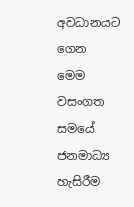අවධානයට ගෙන  මෙම වසංගත සමයේ ජනමාධ්‍ය හැසිරීම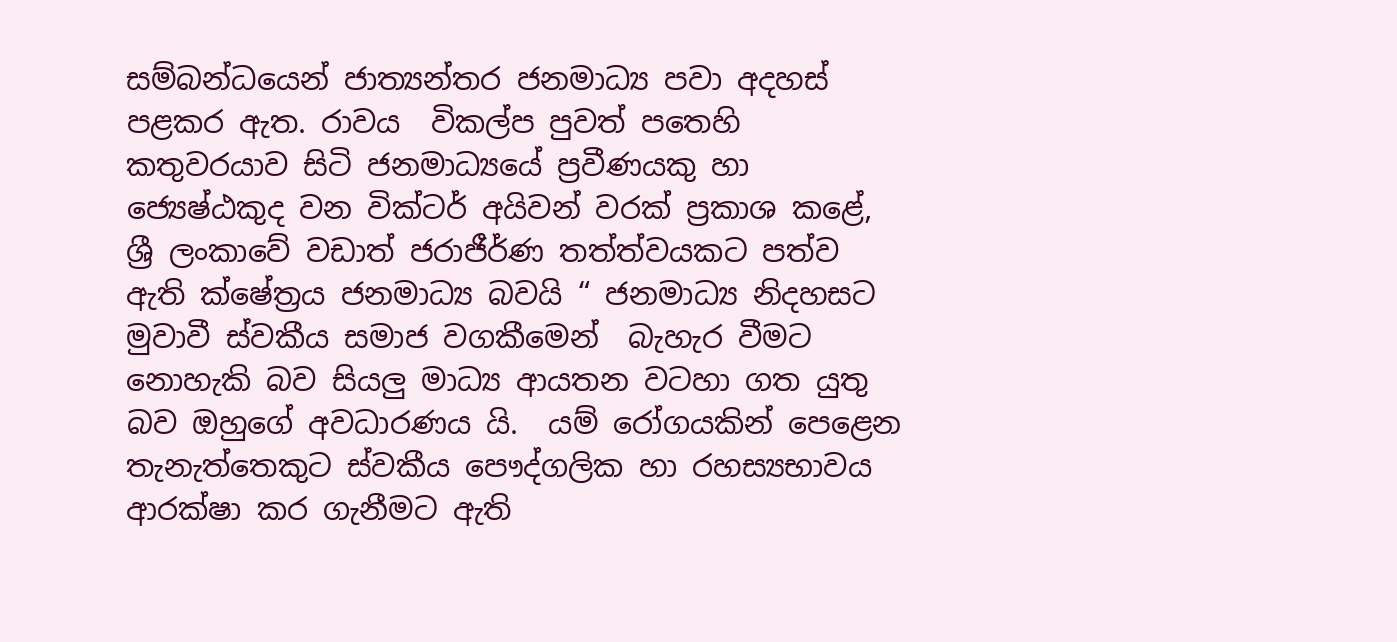සම්බන්ධයෙන් ජාත්‍යන්තර ජනමාධ්‍ය පවා අදහස් පළකර ඇත. රාවය  විකල්ප පුවත් පතෙහි කතුවරයාව සිටි ජනමාධ්‍යයේ ප්‍රවීණයකු හා ජ්‍යෙෂ්ඨකුද වන වික්ටර් අයිවන් වරක් ප්‍රකාශ කළේ,  ශ්‍රී ලංකාවේ වඩාත් ජරාජීර්ණ තත්ත්වයකට පත්ව ඇති ක්ෂේත්‍රය ජනමාධ්‍ය බවයි “ ජනමාධ්‍ය නිදහසට මුවාවී ස්වකීය සමාජ වගකීමෙන්  බැහැර වීමට නොහැකි බව සියලු මාධ්‍ය ආයතන වටහා ගත යුතු බව ඔහුගේ අවධාරණය යි.  යම් රෝගයකින් පෙළෙන තැනැත්තෙකුට ස්වකීය පෞද්ගලික හා රහස්‍යභාවය ආරක්ෂා කර ගැනීමට ඇති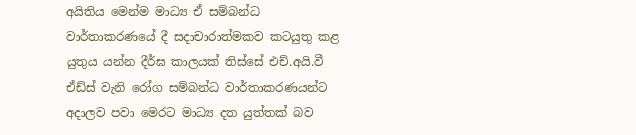අයිතිය මෙන්ම මාධ්‍ය ඒ සම්බන්ධ වාර්තාකරණයේ දී සදාචාරාත්මකව කටයුතු කළ යුතුය යන්න දීර්ඝ කාලයක් තිස්සේ එච්.අයි.වී ඒඩ්ස් වැනි රෝග සම්බන්ධ වාර්තාකරණයන්ට අදාලව පවා මෙරට මාධ්‍ය දත යුත්තක් බව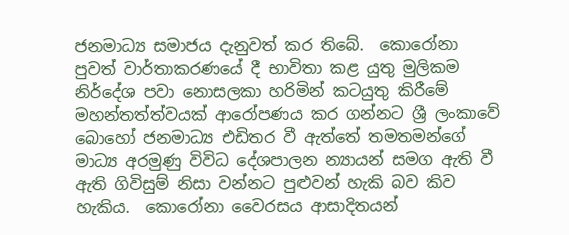ජනමාධ්‍ය සමාජය දැනුවත් කර තිබේ.  කොරෝනා පුවත් වාර්තාකරණයේ දී භාවිතා කළ යුතු මුලිකම නිර්දේශ පවා නොසලකා හරිමින් කටයුතු කිරීමේ මහන්තත්ත්වයක් ආරෝපණය කර ගන්නට ශ්‍රී ලංකාවේ බොහෝ ජනමාධ්‍ය එඩිතර වී ඇත්තේ තමතමන්ගේ මාධ්‍ය අරමුණු විවිධ දේශපාලන න්‍යායන් සමග ඇති වී ඇති ගිවිසුම් නිසා වන්නට පුළුවන් හැකි බව කිව හැකිය.  කොරෝනා වෛරසය ආසාදිතයන්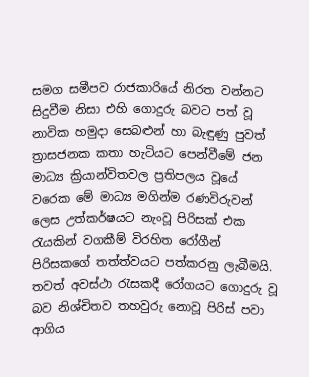සමග සමීපව රාජකාරියේ නිරත වන්නට සිදුවීම නිසා එහි ගොදුරු බවට පත් වූ නාවික හමුදා සෙබළුන් හා බැඳුණු පුවත් ත්‍රාසජනක කතා හැටියට පෙන්වීමේ ජන මාධ්‍ය ක්‍රියාන්විතවල ප්‍රතිපලය වූයේ වරෙක මේ මාධ්‍ය මගින්ම රණවිරුවන් ලෙස උත්කර්ෂයට නැංවූ පිරිසක් එක රැයකින් වගකීම් විරහිත රෝගීන් පිරිසකගේ තත්ත්වයට පත්කරනු ලැබීමයි.  තවත් අවස්ථා රැසකදී රෝගයට ගොදුරු වූ බව නිශ්චිතව තහවුරු නොවූ පිරිස් පවා ආගිය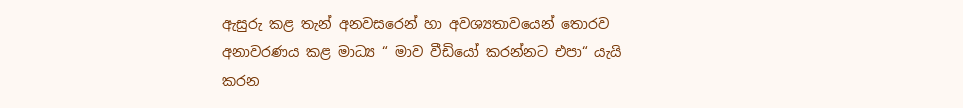ඇසුරු කළ තැන් අනවසරෙන් හා අවශ්‍යතාවයෙන් තොරව අනාවරණය කළ මාධ්‍ය “ මාව වීඩියෝ කරන්නට එපා“ යැයි  කරන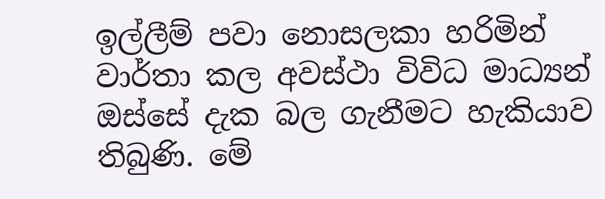ඉල්ලීම් පවා නොසලකා හරිමින් වාර්තා කල අවස්ථා විවිධ මාධ්‍යන් ඔස්සේ දැක බල ගැනීමට හැකියාව තිබුණි. මේ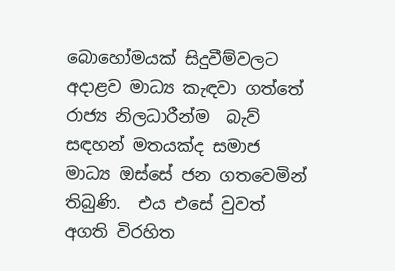බොහෝමයක් සිදුවීම්වලට අදාළව මාධ්‍ය කැඳවා ගත්තේ රාජ්‍ය නිලධාරීන්ම  බැව් සඳහන් මතයක්ද සමාජ මාධ්‍ය ඔස්සේ ජන ගතවෙමින් තිබුණි.  එය එසේ වුවත් අගති විරහිත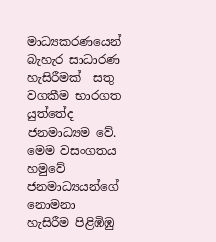මාධ්‍යකරණයෙන් බැහැර සාධාරණ හැසිරීමක්  සතු වගකීම භාරගත යුත්තේද  ජනමාධ්‍යම වේ.  මෙම වසංගතය හමුවේ  ජනමාධ්‍යයන්ගේ නොමනා හැසිරීම පිළිඹිඹු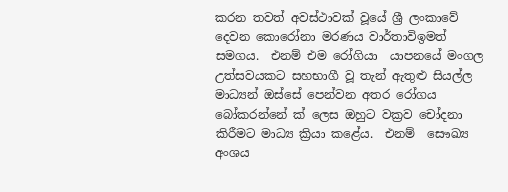කරන තවත් අවස්ථාවක් වූයේ ශ්‍රී ලංකාවේ දෙවන කොරෝනා මරණය වාර්තාවිඉමත් සමගය.  එනම් එම රෝගියා  යාපනයේ මංගල උත්සවයකට සහභාගී වූ තැන් ඇතුළු සියල්ල මාධ්‍යන් ඔස්සේ පෙන්වන අතර රෝගය බෝකරන්නේ ක් ලෙස ඔහුට වක්‍රව චෝදනා කිරීමට මාධ්‍ය ක්‍රියා කළේය.  එනම්  සෞඛ්‍ය අංශය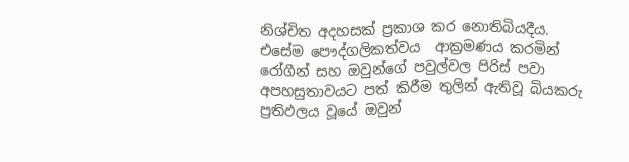නිශ්චිත අදහසක් ප්‍රකාශ කර නොතිබියදීය.  එසේම පෞද්ගලිකත්වය  ආක්‍රමණය කරමින් රෝගීන් සහ ඔවුන්ගේ පවුල්වල පිරිස් පවා අපහසුතාවයට පත් කිරීම තුලින් ඇතිවූ බියකරු ප්‍රතිඵලය වූයේ ඔවුන්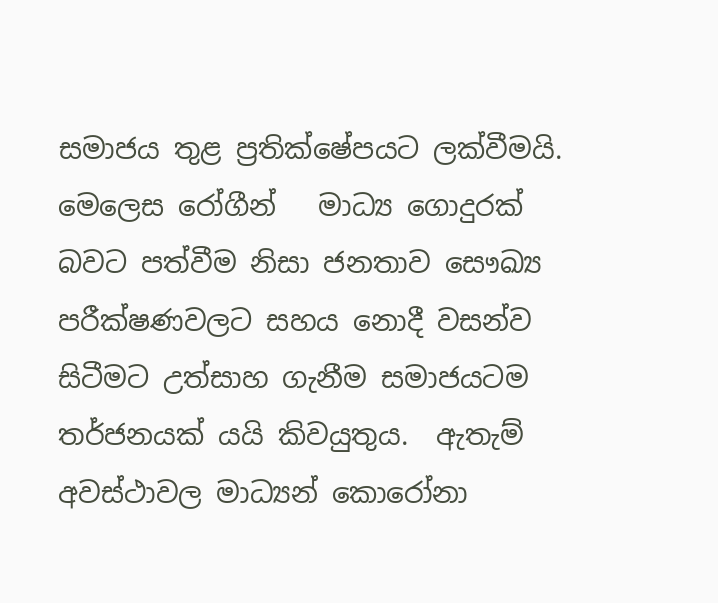සමාජය තුළ ප්‍රතික්ෂේපයට ලක්වීමයි.  මෙලෙස රෝගීන්   මාධ්‍ය ගොදුරක් බවට පත්වීම නිසා ජනතාව සෞඛ්‍ය පරීක්ෂණවලට සහය නොදී වසන්ව සිටීමට උත්සාහ ගැනීම සමාජයටම තර්ජනයක් යයි කිවයුතුය.  ඇතැම් අවස්ථාවල මාධ්‍යන් කොරෝනා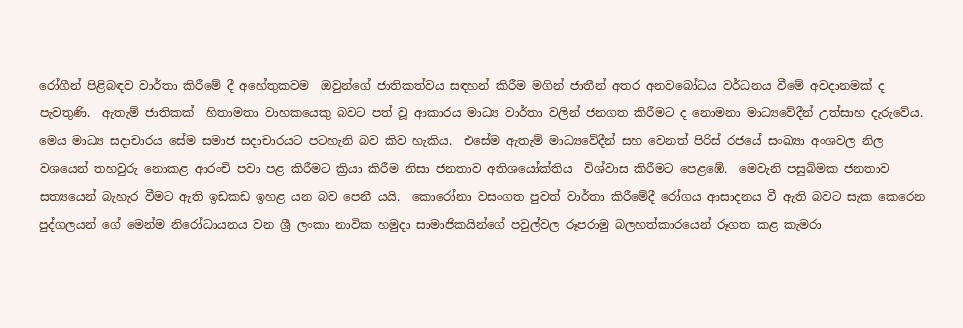රෝගීන් පිළිබඳව වාර්තා කිරීමේ දී අහේතුකවම  ඔවුන්ගේ ජාතිකත්වය සඳහන් කිරීම මගින් ජාතීන් අතර අනවබෝධය වර්ධනය වීමේ අවදානමක් ද පැවතුණි.  ඇතැම් ජාතිකක්  හිතාමතා වාහකයෙකු බවට පත් වූ ආකාරය මාධ්‍ය වාර්තා වලින් ජනගත කිරීමට ද නොමනා මාධ්‍යවේදීන් උත්සාහ දැරුවේය.  මෙය මාධ්‍ය සදාචාරය සේම සමාජ සදාචාරයට පටහැනි බව කිව හැකිය.  එසේම ඇතැම් මාධ්‍යවේදීන් සහ වෙනත් පිරිස් රජයේ සංඛ්‍යා අංශවල නිල වශයෙන් තහවුරු නොකළ ආරංචි පවා පළ කිරීමට ක්‍රියා කිරීම නිසා ජනතාව අතිශයෝක්තිය  විශ්වාස කිරීමට පෙළඹේ.  මෙවැනි පසුබිමක ජනතාව සත්‍යයෙන් බැහැර වීමට ඇති ඉඩකඩ ඉහළ යන බව පෙනී යයි.  කොරෝනා වසංගත පුවත් වාර්තා කිරීමේදී රෝගය ආසාදනය වී ඇති බවට සැක කෙරෙන පුද්ගලයන් ගේ මෙන්ම නිරෝධායනය වන ශ්‍රී ලංකා නාවික හමුදා සාමාජිකයින්ගේ පවුල්වල රූපරාමු බලහත්කාරයෙන් රූගත කළ කැමරා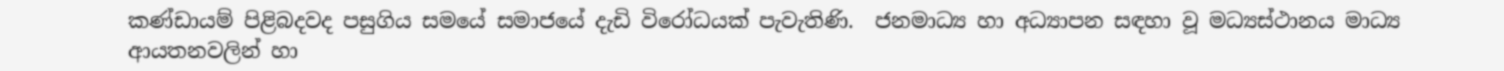කණ්ඩායම් පිළිබදවද පසුගිය සමයේ සමාජයේ දැඩි විරෝධයක් පැවැතිණි.  ජනමාධ්‍ය හා අධ්‍යාපන සඳහා වූ මධ්‍යස්ථානය මාධ්‍ය ආයතනවලින් හා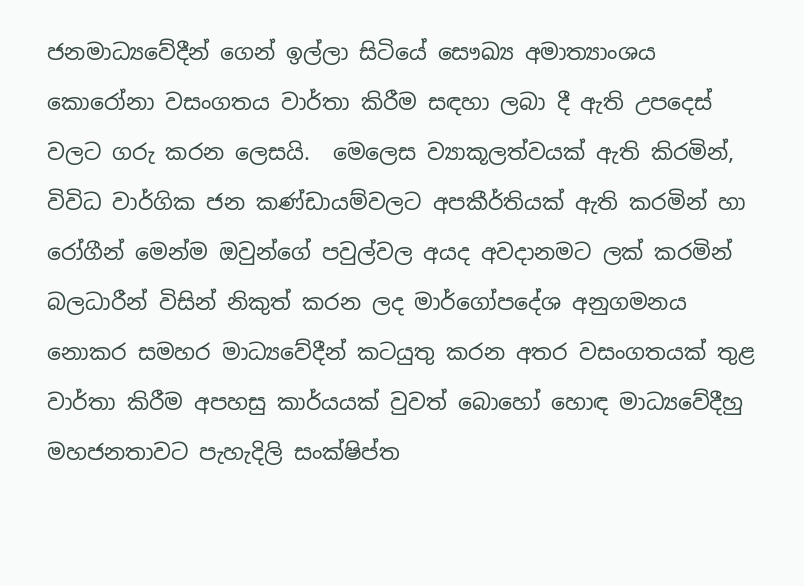ජනමාධ්‍යවේදීන් ගෙන් ඉල්ලා සිටියේ සෞඛ්‍ය අමාත්‍යාංශය කොරෝනා වසංගතය වාර්තා කිරීම සඳහා ලබා දී ඇති උපදෙස් වලට ගරු කරන ලෙසයි.  මෙලෙස ව්‍යාකූලත්වයක් ඇති කිරමින්, විවිධ වාර්ගික ජන කණ්ඩායම්වලට අපකීර්තියක් ඇති කරමින් හා රෝගීන් මෙන්ම ඔවුන්ගේ පවුල්වල අයද අවදානමට ලක් කරමින් බලධාරීන් විසින් නිකුත් කරන ලද මාර්ගෝපදේශ අනුගමනය නොකර සමහර මාධ්‍යවේදීන් කටයුතු කරන අතර වසංගතයක් තුළ වාර්තා කිරීම අපහසු කාර්යයක් වුවත් බොහෝ හොඳ මාධ්‍යවේදීහු මහජනතාවට පැහැදිලි සංක්ෂිප්ත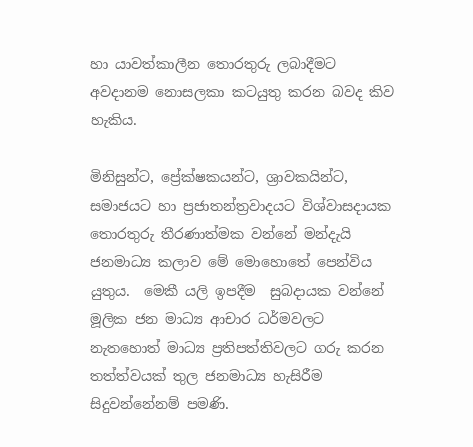හා යාවත්කාලීන තොරතුරු ලබාදීමට අවදානම නොසලකා කටයුතු කරන බවද කිව හැකිය.

මිනිසුන්ට, ප්‍රේක්ෂකයන්ට, ශ්‍රාවකයින්ට, සමාජයට හා ප්‍රජාතන්ත්‍රවාදයට විශ්වාසදායක තොරතුරු තීරණාත්මක වන්නේ මන්දැයි ජනමාධ්‍ය කලාව මේ මොහොතේ පෙන්විය  යුතුය.  මෙකී යලි ඉපදීම  සුබදායක වන්නේ මූලික ජන මාධ්‍ය ආචාර ධර්මවලට නැතහොත් මාධ්‍ය ප්‍රතිපත්තිවලට ගරු කරන තත්ත්වයක් තුල ජනමාධ්‍ය හැසිරීම සිදුවන්නේනම් පමණි.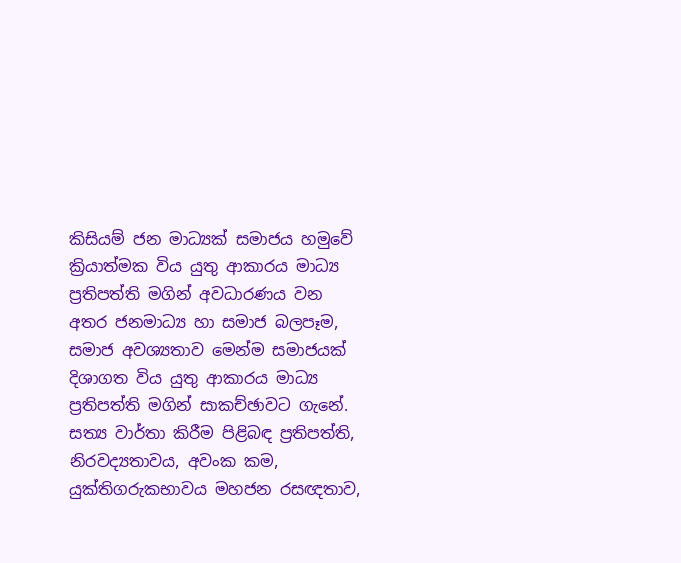කිසියම් ජන මාධ්‍යක් සමාජය හමුවේ ක්‍රියාත්මක විය යුතු ආකාරය මාධ්‍ය ප්‍රතිපත්ති මගින් අවධාරණය වන අතර ජනමාධ්‍ය හා සමාජ බලපෑම, සමාජ අවශ්‍යතාව මෙන්ම සමාජයක් දිශාගත විය යුතු ආකාරය මාධ්‍ය ප්‍රතිපත්ති මගින් සාකච්ඡාවට ගැනේ.  සත්‍ය වාර්තා කිරීම පිළිබඳ ප්‍රතිපත්ති, නිරවද්‍යතාවය, අවංක කම, යුක්තිගරුකභාවය මහජන රසඥතාව,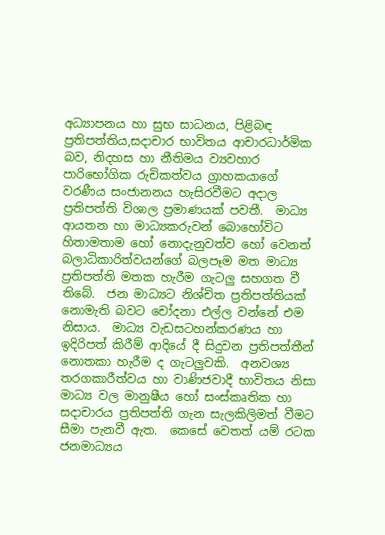අධ්‍යාපනය හා සුභ සාධනය, පිළිබඳ ප්‍රතිපත්තිය,සදාචාර භාවිතය ආචාරධාර්මික බව, නිදහස හා නීතිමය ව්‍යවහාර පාරිභෝගික රුචිකත්වය ග්‍රාහකයාගේ වරණීය සංජානනය හැසිරවීමට අදාල ප්‍රතිපත්ති විශාල ප්‍රමාණයක් පවතී.  මාධ්‍ය ආයතන හා මාධ්‍යකරුවන් බොහෝවිට හිතාමතාම හෝ නොදැනුවත්ව හෝ වෙනත් බලාධිකාරිත්වයන්ගේ බලපෑම මත මාධ්‍ය ප්‍රතිපත්ති මතක හැරීම ගැටලු සහගත වී තිබේ.  ජන මාධ්‍යට නිශ්චිත ප්‍රතිපත්තියක් නොමැති බවට චෝදනා එල්ල වන්නේ එම නිසාය.  මාධ්‍ය වැඩසටහන්කරණය හා ඉදිරිපත් කිරීම් ආදියේ දී සිදුවන ප්‍රතිපත්තීන් නොතකා හැරීම ද ගැටලුවකි.  අනවශ්‍ය තරගකාරීත්වය හා වාණිජවාදී භාවිතය නිසා මාධ්‍ය වල මානුෂීය හෝ සංස්කෘතික හා සදාචාරය ප්‍රතිපත්ති ගැන සැලකිලිමත් වීමට සීමා පැනවී ඇත.  කෙසේ වෙතත් යම් රටක ජනමාධ්‍යය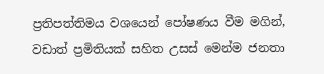ප්‍රතිපත්තිමය වශයෙන් පෝෂණය වීම මගින්, වඩාත් ප්‍රමිතියක් සහිත උසස් මෙන්ම ජනතා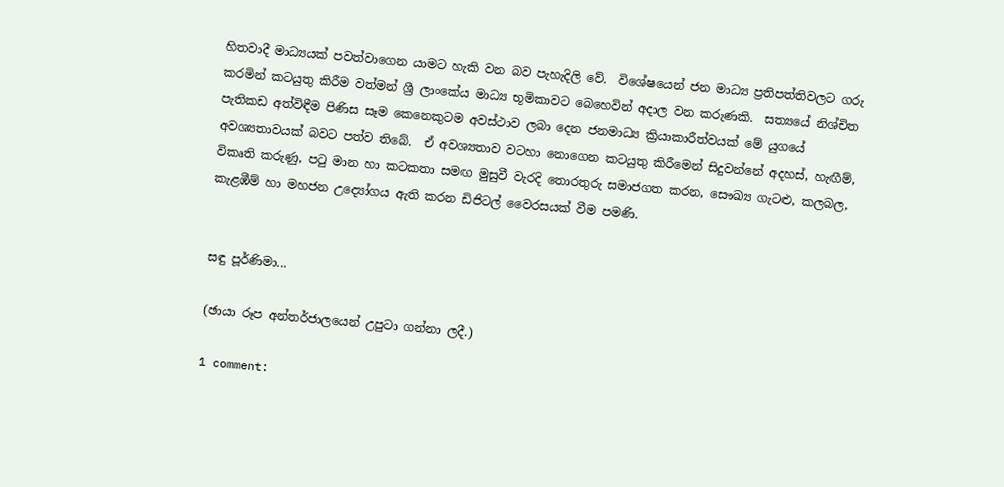හිතවාදී මාධ්‍යයක් පවත්වාගෙන යාමට හැකි වන බව පැහැදිලි වේ.  විශේෂයෙන් ජන මාධ්‍ය ප්‍රතිපත්තිවලට ගරු කරමින් කටයුතු කිරීම වත්මන් ශ්‍රී ලාංකේය මාධ්‍ය භූමිකාවට බෙහෙවින් අදාල වන කරුණකි.  සත්‍යයේ නිශ්චිත පැතිකඩ අත්විඳීම පිණිස සෑම කෙනෙකුටම අවස්ථාව ලබා දෙන ජනමාධ්‍ය ක්‍රියාකාරීත්වයක් මේ යුගයේ අවශ්‍යතාවයක් බවට පත්ව තිබේ.  ඒ අවශ්‍යතාව වටහා නොගෙන කටයුතු කිරීමෙන් සිදුවන්නේ අදහස්, හැඟීම්, විකෘති කරුණු, පටු මාන හා කටකතා සමඟ මුසුවී වැරදි තොරතුරු සමාජගත කරන, සෞඛ්‍ය ගැටළු, කලබල, කැළඹීම් හා මහජන උද්‍යෝගය ඇති කරන ඩිජිටල් වෛරසයක් වීම පමණි.


සඳු පූර්ණිමා...

(ඡායා රූප අන්තර්ජාලයෙන් උපුටා ගන්නා ලදී.)

1 comment: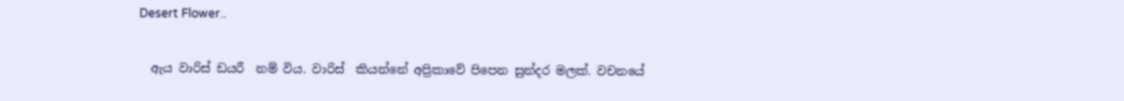Desert Flower..

  ඇය වාරිස් ඩයරී  නම් විය. වාරිස්  කියන්නේ අප්‍රිකාවේ පිපෙන සුන්දර මලක්. වචනයේ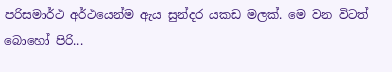පරිසමාර්ථ අර්ථයෙන්ම ඇය සුන්දර යකඩ මලක්. මෙ වන විටත් බොහෝ පිරි...